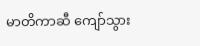မာတိကာဆီ ကျော်သွား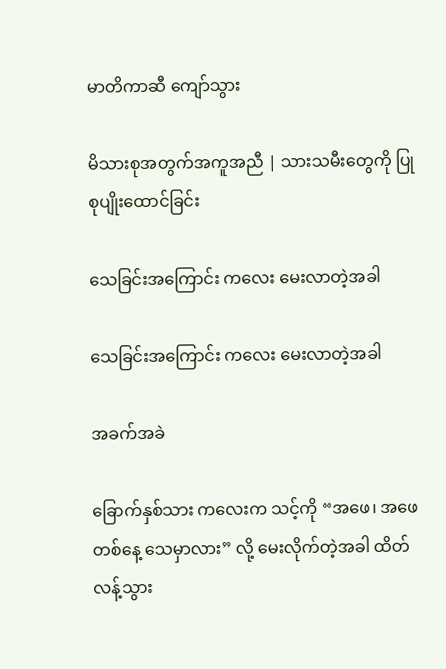မာတိကာဆီ ကျော်သွား

မိသားစုအတွက်အကူအညီ | သားသမီးတွေကို ပြုစုပျိုးထောင်ခြင်း

သေခြင်းအကြောင်း ကလေး မေးလာတဲ့အခါ

သေခြင်းအကြောင်း ကလေး မေးလာတဲ့အခါ

အခက်အခဲ

ခြောက်နှစ်သား ကလေးက သင့်ကို “အဖေ၊ အဖေ တစ်နေ့ သေမှာလား” လို့ မေးလိုက်တဲ့အခါ ထိတ်လန့်သွား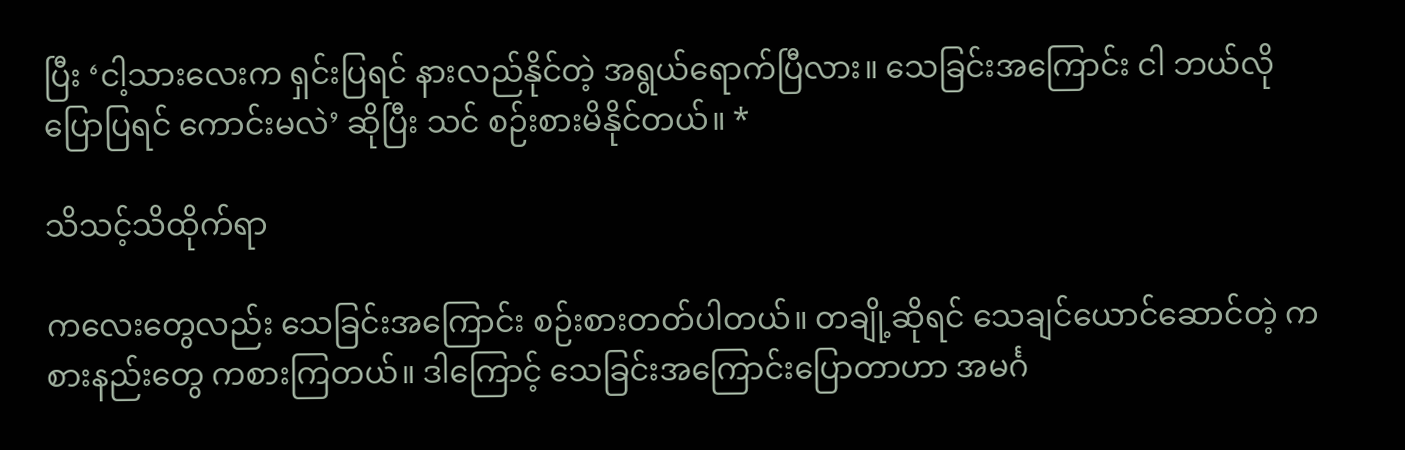ပြီး ‘ငါ့သားလေးက ရှင်းပြရင် နားလည်နိုင်တဲ့ အရွယ်ရောက်ပြီလား။ သေခြင်းအကြောင်း ငါ ဘယ်လို ပြောပြရင် ကောင်းမလဲ’ ဆိုပြီး သင် စဉ်းစားမိနိုင်တယ်။ *

သိသင့်သိထိုက်ရာ

ကလေးတွေလည်း သေခြင်းအကြောင်း စဉ်းစားတတ်ပါတယ်။ တချို့ဆိုရင် သေချင်ယောင်ဆောင်တဲ့ ကစားနည်းတွေ ကစားကြတယ်။ ဒါကြောင့် သေခြင်းအကြောင်းပြောတာဟာ အမင်္ဂ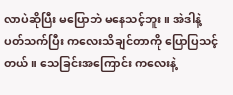လာပဲဆိုပြီး မပြောဘဲ မနေသင့်ဘူး။ အဲဒါနဲ့ ပတ်သက်ပြီး ကလေးသိချင်တာကို ပြောပြသင့်တယ်။ သေခြင်းအကြောင်း ကလေးနဲ့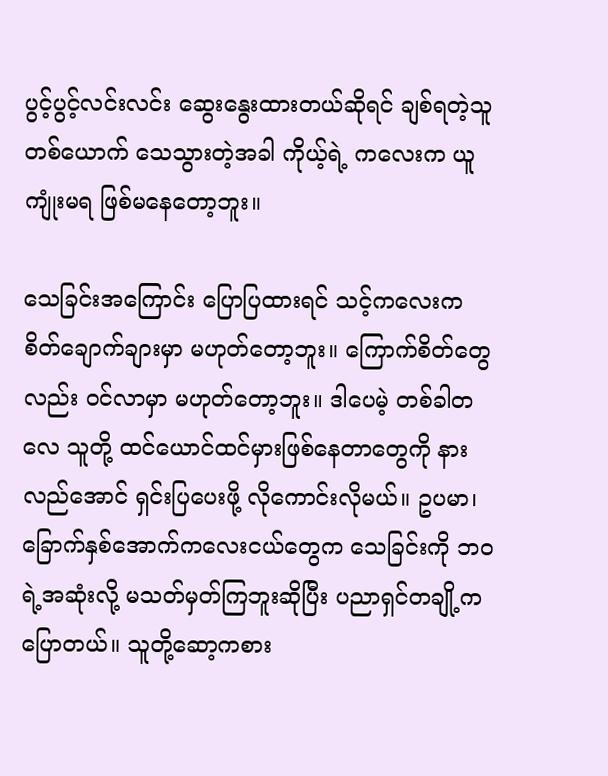ပွင့်ပွင့်လင်းလင်း ဆွေးနွေးထားတယ်ဆိုရင် ချစ်ရတဲ့သူတစ်ယောက် သေသွားတဲ့အခါ ကိုယ့်ရဲ့ ကလေးက ယူကျုံးမရ ဖြစ်မနေတော့ဘူး။

သေခြင်းအကြောင်း ပြောပြထားရင် သင့်ကလေးက စိတ်ချောက်ချားမှာ မဟုတ်တော့ဘူး။ ကြောက်စိတ်တွေလည်း ဝင်လာမှာ မဟုတ်တော့ဘူး။ ဒါပေမဲ့ တစ်ခါတလေ သူတို့ ထင်ယောင်ထင်မှားဖြစ်နေတာတွေကို နားလည်အောင် ရှင်းပြပေးဖို့ လိုကောင်းလိုမယ်။ ဥပမာ၊ ခြောက်နှစ်အောက်ကလေးငယ်တွေက သေခြင်းကို ဘဝရဲ့အဆုံးလို့ မသတ်မှတ်ကြဘူးဆိုပြီး ပညာရှင်တချို့က ပြောတယ်။ သူတို့ဆော့ကစား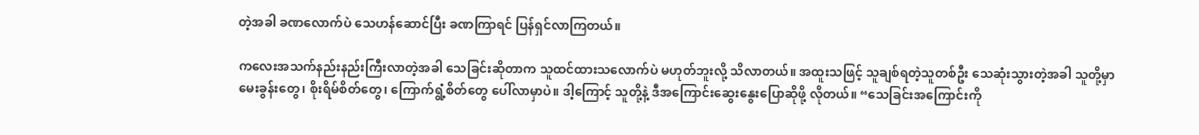တဲ့အခါ ခဏလောက်ပဲ သေဟန်ဆောင်ပြီး ခဏကြာရင် ပြန်ရှင်လာကြတယ်။

ကလေးအသက်နည်းနည်းကြီးလာတဲ့အခါ သေခြင်းဆိုတာက သူထင်ထားသလောက်ပဲ မဟုတ်ဘူးလို့ သိလာတယ်။ အထူးသဖြင့် သူချစ်ရတဲ့သူတစ်ဦး သေဆုံးသွားတဲ့အခါ သူတို့မှာ မေးခွန်းတွေ၊ စိုးရိမ်စိတ်တွေ၊ ကြောက်ရွံ့စိတ်တွေ ပေါ်လာမှာပဲ။ ဒါ့ကြောင့် သူတို့နဲ့ ဒီအကြောင်းဆွေးနွေးပြောဆိုဖို့ လိုတယ်။ “သေခြင်းအကြောင်းကို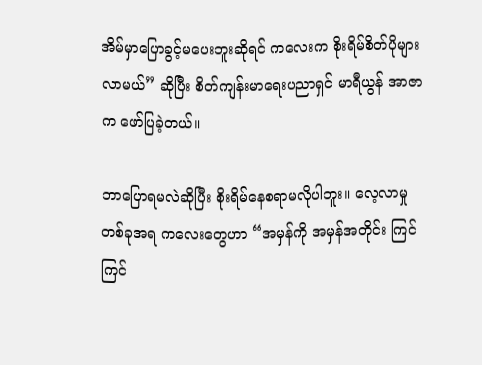အိမ်မှာပြောခွင့်မပေးဘူးဆိုရင် ကလေးက စိုးရိမ်စိတ်ပိုများလာမယ်” ဆိုပြီး စိတ်ကျန်းမာရေးပညာရှင် မာရီယွန် အာဇာက ဖော်ပြခဲ့တယ်။

ဘာပြောရမလဲဆိုပြီး စိုးရိမ်နေစရာမလိုပါဘူး။ လေ့လာမှုတစ်ခုအရ ကလေးတွေဟာ “အမှန်ကို အမှန်အတိုင်း ကြင်ကြင်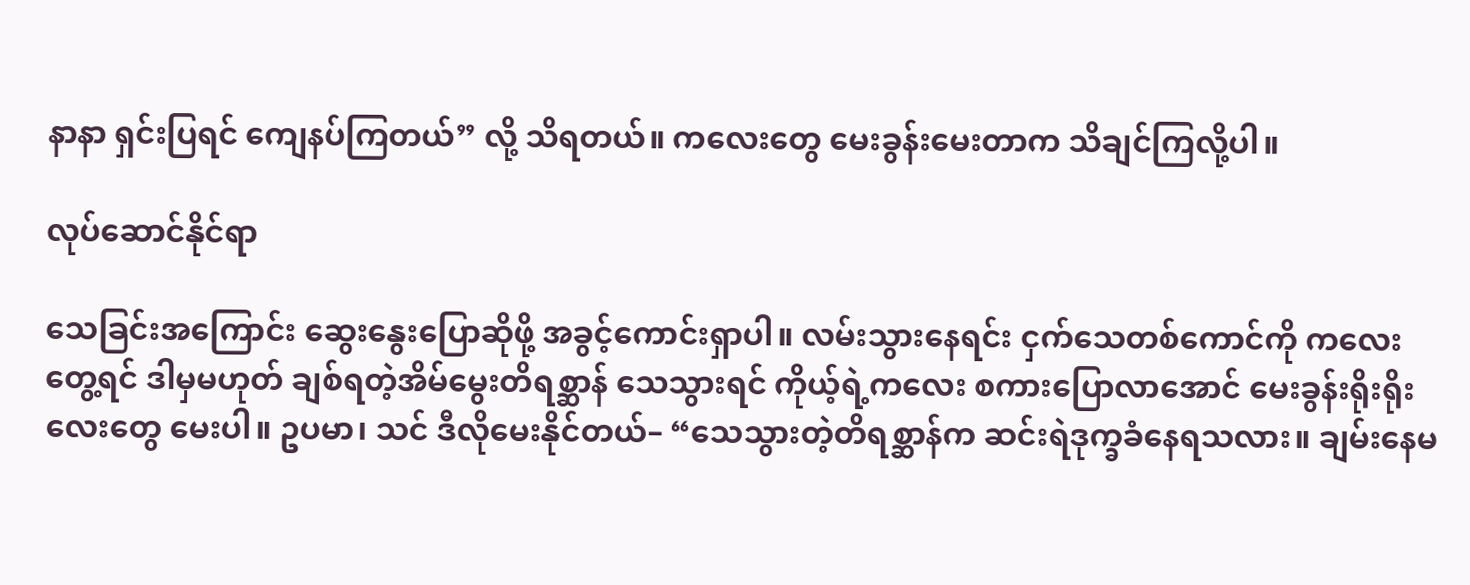နာနာ ရှင်းပြရင် ကျေနပ်ကြတယ်” လို့ သိရတယ်။ ကလေးတွေ မေးခွန်းမေးတာက သိချင်ကြလို့ပါ။

လုပ်ဆောင်နိုင်ရာ

သေခြင်းအကြောင်း ဆွေးနွေးပြောဆိုဖို့ အခွင့်ကောင်းရှာပါ။ လမ်းသွားနေရင်း ငှက်သေတစ်ကောင်ကို ကလေးတွေ့ရင် ဒါမှမဟုတ် ချစ်ရတဲ့အိမ်မွေးတိရစ္ဆာန် သေသွားရင် ကိုယ့်ရဲ့ကလေး စကားပြောလာအောင် မေးခွန်းရိုးရိုးလေးတွေ မေးပါ။ ဥပမာ၊ သင် ဒီလိုမေးနိုင်တယ်– “သေသွားတဲ့တိရစ္ဆာန်က ဆင်းရဲဒုက္ခခံနေရသလား။ ချမ်းနေမ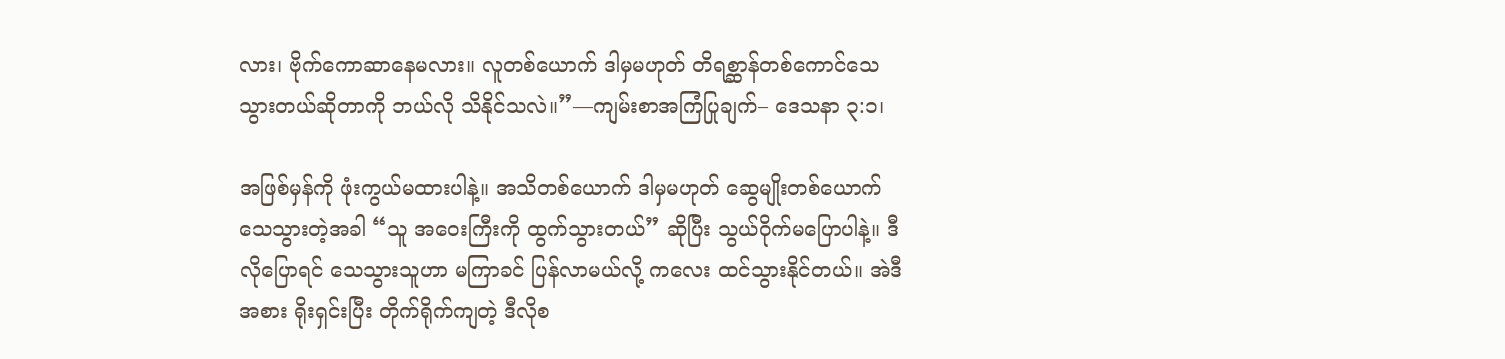လား၊ ဗိုက်ကောဆာနေမလား။ လူတစ်ယောက် ဒါမှမဟုတ် တိရစ္ဆာန်တစ်ကောင်သေသွားတယ်ဆိုတာကို ဘယ်လို သိနိုင်သလဲ။”—ကျမ်းစာအကြံပြုချက်– ဒေသနာ ၃:၁၊

အဖြစ်မှန်ကို ဖုံးကွယ်မထားပါနဲ့။ အသိတစ်ယောက် ဒါမှမဟုတ် ဆွေမျိုးတစ်ယောက် သေသွားတဲ့အခါ “သူ အဝေးကြီးကို ထွက်သွားတယ်” ဆိုပြီး သွယ်ဝိုက်မပြောပါနဲ့။ ဒီလိုပြောရင် သေသွားသူဟာ မကြာခင် ပြန်လာမယ်လို့ ကလေး ထင်သွားနိုင်တယ်။ အဲဒီအစား ရိုးရှင်းပြီး တိုက်ရိုက်ကျတဲ့ ဒီလိုစ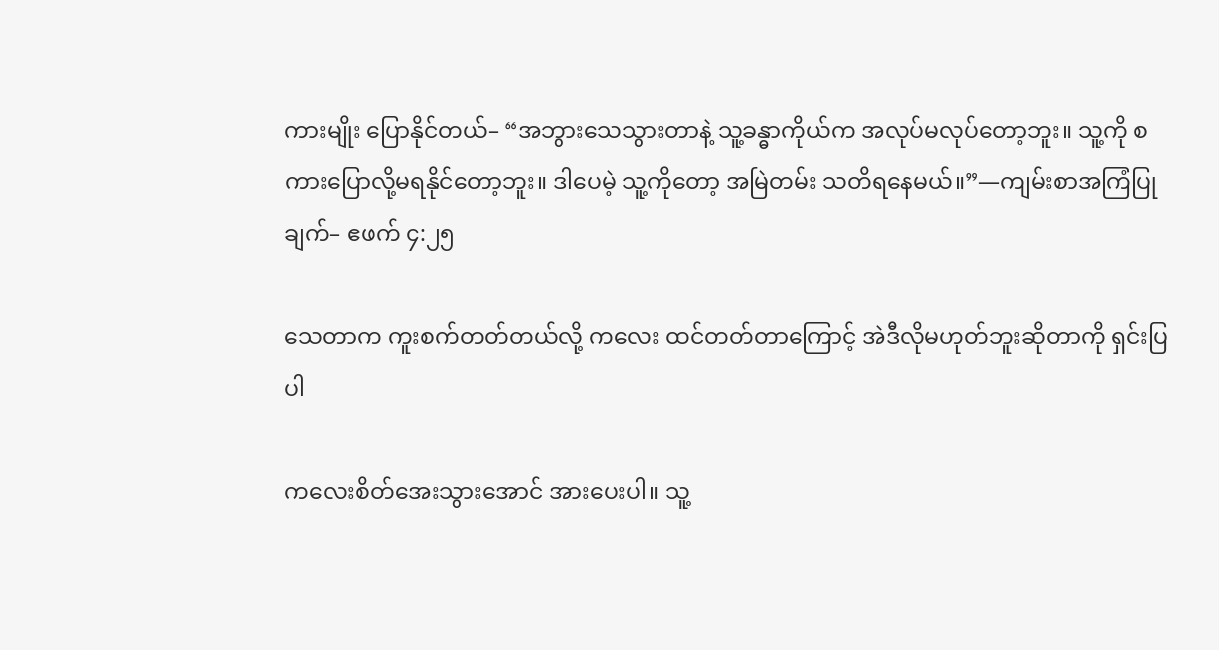ကားမျိုး ပြောနိုင်တယ်– “အဘွားသေသွားတာနဲ့ သူ့ခန္ဓာကိုယ်က အလုပ်မလုပ်တော့ဘူး။ သူ့ကို စကားပြောလို့မရနိုင်တော့ဘူး။ ဒါပေမဲ့ သူ့ကိုတော့ အမြဲတမ်း သတိရနေမယ်။”—ကျမ်းစာအကြံပြုချက်– ဧဖက် ၄:၂၅

သေတာက ကူးစက်တတ်တယ်လို့ ကလေး ထင်တတ်တာကြောင့် အဲဒီလိုမဟုတ်ဘူးဆိုတာကို ရှင်းပြပါ

ကလေးစိတ်အေးသွားအောင် အားပေးပါ။ သူ့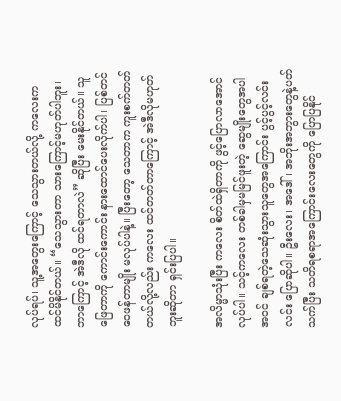လုပ်ရပ်၊ သူ့အတွေးကြောင့် သေသွားတယ်လို့ ကလေးက ထင်မိနိုင်တယ်။ “သေသွားတာ သားကြောင့်မဟုတ်ပါဘူး၊ ဘာကြောင့် အဲဒီလို ထင်ရတာလဲ” ဆိုပြီး မေးနိုင်တယ်။ သူ ဖြေတာကို ကောင်းကောင်း နားထောင်ပေးလိုက်ပါ၊ ပြစ်တင်ဝေဖန်တာမျိုး မလုပ်ပါနဲ့။ ပြီးတော့ သေတာက ကူးစက်တတ်တယ်လို့လည်း ကလေး ထင်တတ်တာကြောင့် အဲဒီလိုမဟုတ်ဘူးဆိုတာ ရှင်းပြပါ။

အလိမ္မာသုံးပြီး ကလေး စိတ်ထဲရှိတာကို ဖွင့်ပြောလာအောင် လုပ်ပါ။ သင့်ကလေး တစ်ခါမှမမြင်ဖူးတဲ့ ဆွေမျိုးတွေအပါအဝင် ချစ်ရတဲ့သေဆုံးသွားသူတွေအကြောင်း ပွင့်ပွင့်လင်းလင်း ပြောဆိုပါ။ ဦးလေး၊ အဒေါ်၊ အဘိုးအဘွားတွေနဲ့ပတ်သက်ပြီး သတိရစရာအကြောင်းလေးတွေကို ပြောပြနိုင်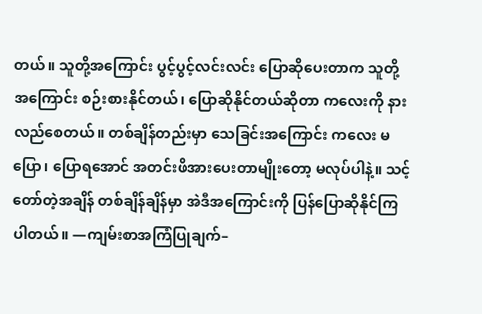တယ်။ သူတို့အကြောင်း ပွင့်ပွင့်လင်းလင်း ပြောဆိုပေးတာက သူတို့အကြောင်း စဉ်းစားနိုင်တယ်၊ ပြောဆိုနိုင်တယ်ဆိုတာ ကလေးကို နားလည်စေတယ်။ တစ်ချိန်တည်းမှာ သေခြင်းအကြောင်း ကလေး မပြော၊ ပြောရအောင် အတင်းဖိအားပေးတာမျိုးတော့ မလုပ်ပါနဲ့။ သင့်တော်တဲ့အချိန် တစ်ချိန်ချိန်မှာ အဲဒီအကြောင်းကို ပြန်ပြောဆိုနိုင်ကြပါတယ်။ —ကျမ်းစာအကြံပြုချက်–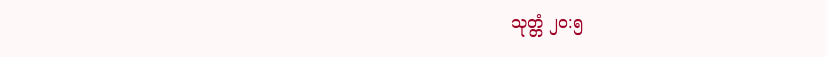သုတ္တံ ၂၀:၅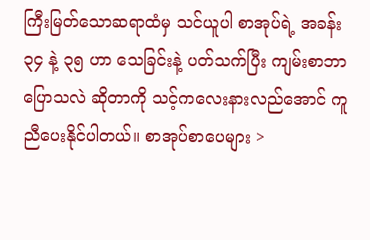ကြီးမြတ်သောဆရာထံမှ သင်ယူပါ စာအုပ်ရဲ့ အခန်း ၃၄ နဲ့ ၃၅ ဟာ သေခြင်းနဲ့ ပတ်သက်ပြီး ကျမ်းစာဘာပြောသလဲ ဆိုတာကို သင့်ကလေးနားလည်အောင် ကူညီပေးနိုင်ပါတယ်။ စာအုပ်စာပေများ >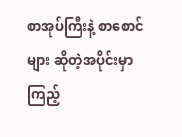စာအုပ်ကြီးနဲ့ စာစောင်များ ဆိုတဲ့အပိုင်းမှာ ကြည့်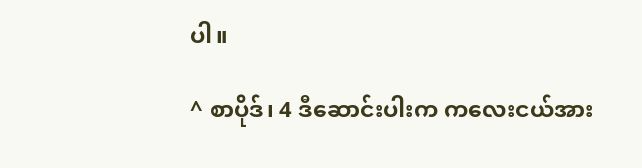ပါ။

^ စာပိုဒ်၊ 4 ဒီဆောင်းပါးက ကလေးငယ်အား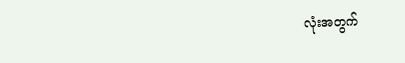လုံးအတွက်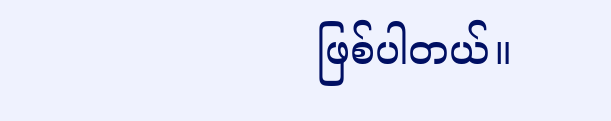ဖြစ်ပါတယ်။